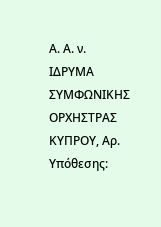Α. Α. ν. ΙΔΡΥΜΑ ΣΥΜΦΩΝΙΚΗΣ ΟΡΧΗΣΤΡΑΣ ΚΥΠΡΟΥ, Αρ. Υπόθεσης: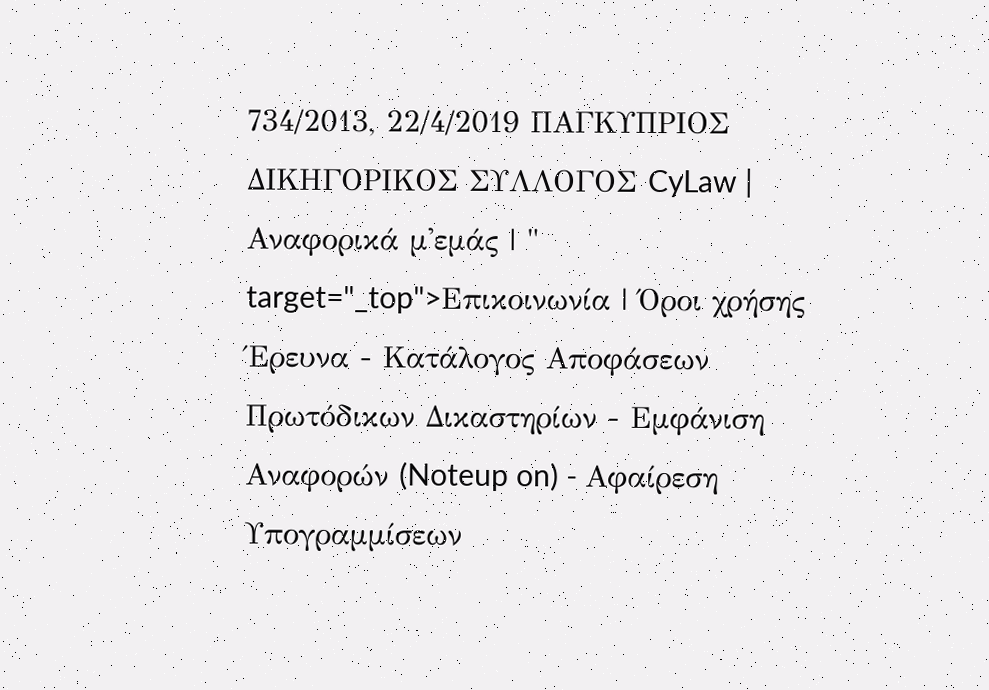734/2013, 22/4/2019 ΠΑΓΚΥΠΡΙΟΣ ΔΙΚΗΓΟΡΙΚΟΣ ΣΥΛΛΟΓΟΣ CyLaw | Αναφορικά μ'εμάς | " target="_top">Επικοινωνία | Όροι χρήσης Έρευνα - Κατάλογος Αποφάσεων Πρωτόδικων Δικαστηρίων - Εμφάνιση Αναφορών (Noteup on) - Αφαίρεση Υπογραμμίσεων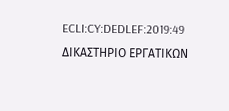ECLI:CY:DEDLEF:2019:49 ΔΙΚΑΣΤΗΡΙΟ ΕΡΓΑΤΙΚΩΝ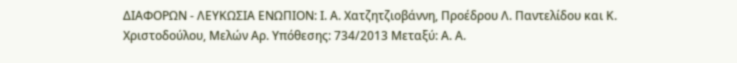ΔΙΑΦΟΡΩΝ - ΛΕΥΚΩΣΙΑ ΕΝΩΠΙΟΝ: Ι. Α. Χατζητζιοβάννη, Προέδρου Λ. Παντελίδου και Κ. Χριστοδούλου, Μελών Αρ. Υπόθεσης: 734/2013 Μεταξύ: Α. Α.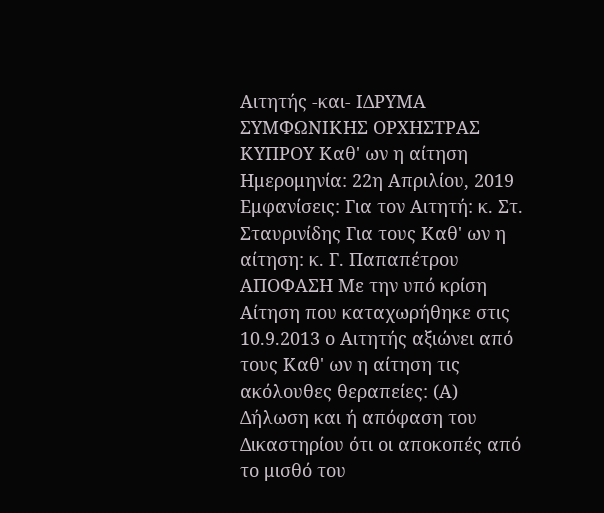Αιτητής -και- ΙΔΡΥΜΑ ΣΥΜΦΩΝΙΚΗΣ ΟΡΧΗΣΤΡΑΣ ΚΥΠΡΟΥ Καθ' ων η αίτηση Ημερομηνία: 22η Απριλίου, 2019 Εμφανίσεις: Για τον Αιτητή: κ. Στ. Σταυρινίδης Για τους Καθ' ων η αίτηση: κ. Γ. Παπαπέτρου ΑΠΟΦΑΣΗ Με την υπό κρίση Αίτηση που καταχωρήθηκε στις 10.9.2013 ο Αιτητής αξιώνει από τους Καθ' ων η αίτηση τις ακόλουθες θεραπείες: (Α) Δήλωση και ή απόφαση του Δικαστηρίου ότι οι αποκοπές από το μισθό του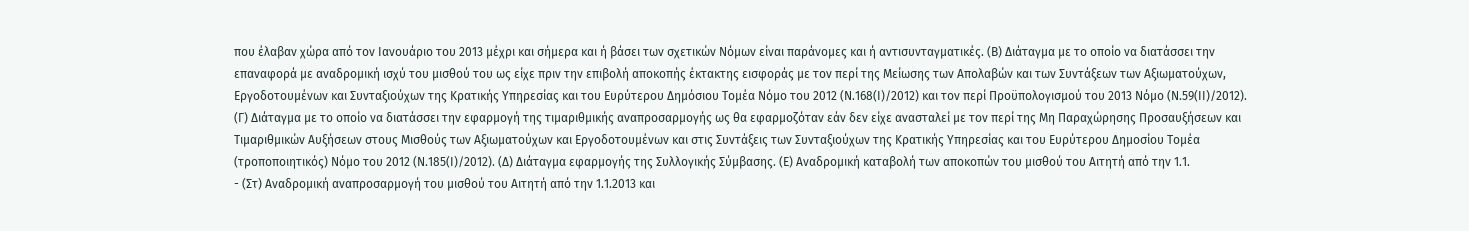που έλαβαν χώρα από τον Ιανουάριο του 2013 μέχρι και σήμερα και ή βάσει των σχετικών Νόμων είναι παράνομες και ή αντισυνταγματικές. (Β) Διάταγμα με το οποίο να διατάσσει την επαναφορά με αναδρομική ισχύ του μισθού του ως είχε πριν την επιβολή αποκοπής έκτακτης εισφοράς με τον περί της Μείωσης των Απολαβών και των Συντάξεων των Αξιωματούχων, Εργοδοτουμένων και Συνταξιούχων της Κρατικής Υπηρεσίας και του Ευρύτερου Δημόσιου Τομέα Νόμο του 2012 (Ν.168(Ι)/2012) και τον περί Προϋπολογισμού του 2013 Νόμο (Ν.59(ΙΙ)/2012). (Γ) Διάταγμα με το οποίο να διατάσσει την εφαρμογή της τιμαριθμικής αναπροσαρμογής ως θα εφαρμοζόταν εάν δεν είχε ανασταλεί με τον περί της Μη Παραχώρησης Προσαυξήσεων και Τιμαριθμικών Αυξήσεων στους Μισθούς των Αξιωματούχων και Εργοδοτουμένων και στις Συντάξεις των Συνταξιούχων της Κρατικής Υπηρεσίας και του Ευρύτερου Δημοσίου Τομέα (τροποποιητικός) Νόμο του 2012 (Ν.185(Ι)/2012). (Δ) Διάταγμα εφαρμογής της Συλλογικής Σύμβασης. (Ε) Αναδρομική καταβολή των αποκοπών του μισθού του Αιτητή από την 1.1.
- (Στ) Αναδρομική αναπροσαρμογή του μισθού του Αιτητή από την 1.1.2013 και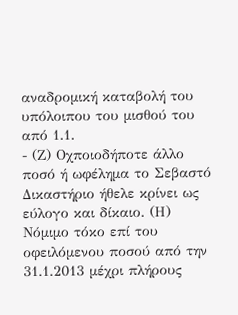αναδρομική καταβολή του υπόλοιπου του μισθού του από 1.1.
- (Ζ) Οχποιοδήποτε άλλο ποσό ή ωφέλημα το Σεβαστό Δικαστήριο ήθελε κρίνει ως εύλογο και δίκαιο. (Η) Νόμιμο τόκο επί του οφειλόμενου ποσού από την 31.1.2013 μέχρι πλήρους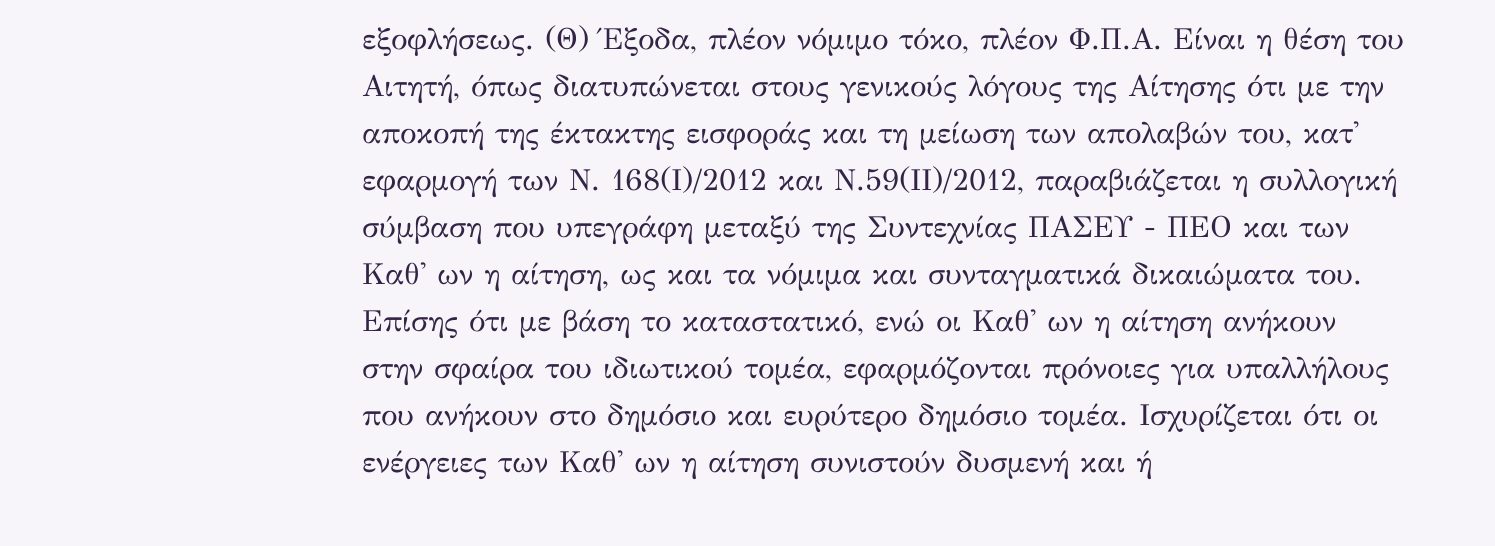εξοφλήσεως. (Θ) Έξοδα, πλέον νόμιμο τόκο, πλέον Φ.Π.Α. Είναι η θέση του Αιτητή, όπως διατυπώνεται στους γενικούς λόγους της Αίτησης ότι με την αποκοπή της έκτακτης εισφοράς και τη μείωση των απολαβών του, κατ' εφαρμογή των Ν. 168(Ι)/2012 και Ν.59(ΙΙ)/2012, παραβιάζεται η συλλογική σύμβαση που υπεγράφη μεταξύ της Συντεχνίας ΠΑΣΕΥ - ΠΕΟ και των Καθ' ων η αίτηση, ως και τα νόμιμα και συνταγματικά δικαιώματα του. Επίσης ότι με βάση το καταστατικό, ενώ οι Καθ' ων η αίτηση ανήκουν στην σφαίρα του ιδιωτικού τομέα, εφαρμόζονται πρόνοιες για υπαλλήλους που ανήκουν στο δημόσιο και ευρύτερο δημόσιο τομέα. Ισχυρίζεται ότι οι ενέργειες των Καθ' ων η αίτηση συνιστούν δυσμενή και ή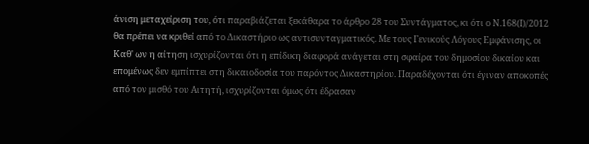άνιση μεταχείριση του, ότι παραβιάζεται ξεκάθαρα το άρθρο 28 του Συντάγματος, κι ότι ο Ν.168(Ι)/2012 θα πρέπει να κριθεί από το Δικαστήριο ως αντισυνταγματικός. Με τους Γενικούς Λόγους Εμφάνισης, οι Καθ' ων η αίτηση ισχυρίζονται ότι η επίδικη διαφορά ανάγεται στη σφαίρα του δημοσίου δικαίου και επομένως δεν εμπίπτει στη δικαιοδοσία του παρόντος Δικαστηρίου. Παραδέχονται ότι έγιναν αποκοπές από τον μισθό του Αιτητή, ισχυρίζονται όμως ότι έδρασαν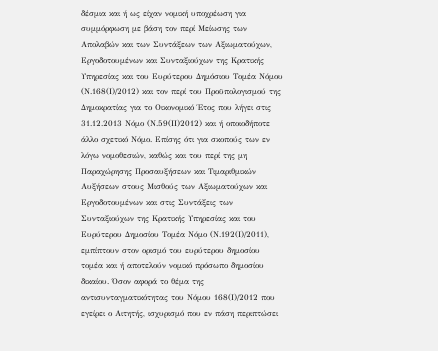δέσμια και ή ως είχαν νομική υποχρέωση για συμμόρφωση με βάση τον περί Μείωσης των Απολαβών και των Συντάξεων των Αξιωματούχων, Εργοδοτουμένων και Συνταξιούχων της Κρατικής Υπηρεσίας και του Ευρύτερου Δημόσιου Τομέα Νόμου (Ν.168(Ι)/2012) και τον περί του Προϋπολογισμού της Δημοκρατίας για το Οικονομικό Έτος που λήγει στις 31.12.2013 Νόμο (Ν.59(ΙΙ)2012) και ή οποιοδήποτε άλλο σχετικό Νόμο. Επίσης ότι για σκοπούς των εν λόγω νομοθεσιών, καθώς και του περί της μη Παραχώρησης Προσαυξήσεων και Τιμαριθμικών Αυξήσεων στους Μισθούς των Αξιωματούχων και Εργοδοτουμένων και στις Συντάξεις των Συνταξιούχων της Κρατικής Υπηρεσίας και του Ευρύτερου Δημοσίου Τομέα Νόμο (Ν.192(Ι)/2011), εμπίπτουν στον ορισμό του ευρύτερου δημοσίου τομέα και ή αποτελούν νομικό πρόσωπο δημοσίου δικαίου. Όσον αφορά το θέμα της αντισυνταγματικότητας του Νόμου 168(Ι)/2012 που εγείρει ο Αιτητής, ισχυρισμό που εν πάση περιπτώσει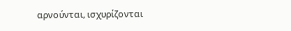αρνούνται, ισχυρίζονται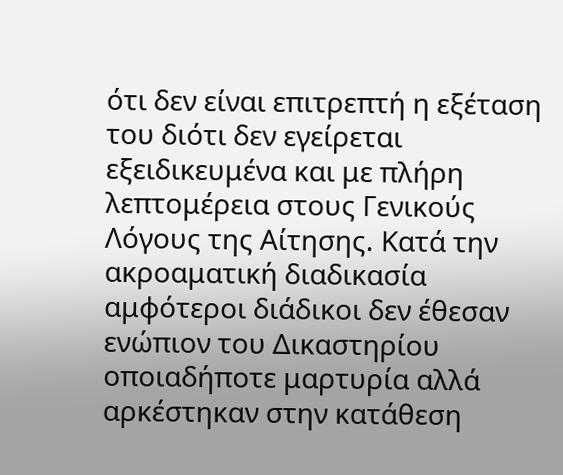ότι δεν είναι επιτρεπτή η εξέταση του διότι δεν εγείρεται εξειδικευμένα και με πλήρη λεπτομέρεια στους Γενικούς Λόγους της Αίτησης. Κατά την ακροαματική διαδικασία αμφότεροι διάδικοι δεν έθεσαν ενώπιον του Δικαστηρίου οποιαδήποτε μαρτυρία αλλά αρκέστηκαν στην κατάθεση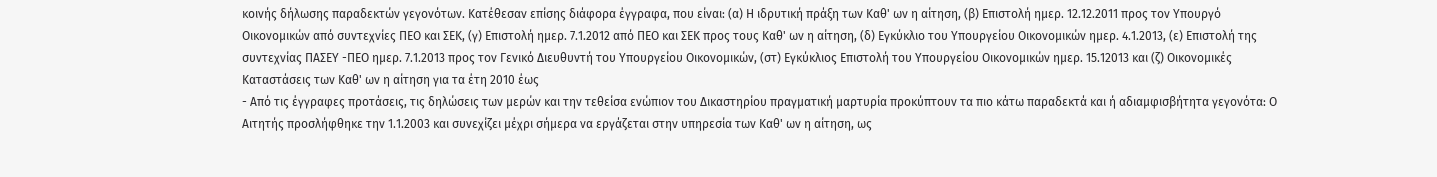κοινής δήλωσης παραδεκτών γεγονότων. Κατέθεσαν επίσης διάφορα έγγραφα, που είναι: (α) Η ιδρυτική πράξη των Καθ' ων η αίτηση, (β) Επιστολή ημερ. 12.12.2011 προς τον Υπουργό Οικονομικών από συντεχνίες ΠΕΟ και ΣΕΚ, (γ) Επιστολή ημερ. 7.1.2012 από ΠΕΟ και ΣΕΚ προς τους Καθ' ων η αίτηση, (δ) Εγκύκλιο του Υπουργείου Οικονομικών ημερ. 4.1.2013, (ε) Επιστολή της συντεχνίας ΠΑΣΕΥ -ΠΕΟ ημερ. 7.1.2013 προς τον Γενικό Διευθυντή του Υπουργείου Οικονομικών, (στ) Εγκύκλιος Επιστολή του Υπουργείου Οικονομικών ημερ. 15.12013 και (ζ) Οικονομικές Καταστάσεις των Καθ' ων η αίτηση για τα έτη 2010 έως
- Από τις έγγραφες προτάσεις, τις δηλώσεις των μερών και την τεθείσα ενώπιον του Δικαστηρίου πραγματική μαρτυρία προκύπτουν τα πιο κάτω παραδεκτά και ή αδιαμφισβήτητα γεγονότα: Ο Αιτητής προσλήφθηκε την 1.1.2003 και συνεχίζει μέχρι σήμερα να εργάζεται στην υπηρεσία των Καθ' ων η αίτηση, ως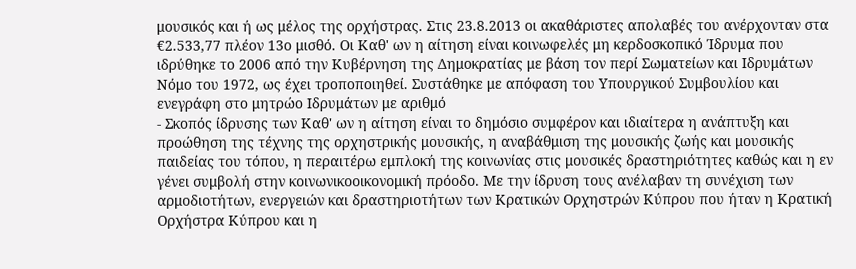μουσικός και ή ως μέλος της ορχήστρας. Στις 23.8.2013 οι ακαθάριστες απολαβές του ανέρχονταν στα €2.533,77 πλέον 13ο μισθό. Οι Καθ' ων η αίτηση είναι κοινωφελές μη κερδοσκοπικό Ίδρυμα που ιδρύθηκε το 2006 από την Κυβέρνηση της Δημοκρατίας με βάση τον περί Σωματείων και Ιδρυμάτων Νόμο του 1972, ως έχει τροποποιηθεί. Συστάθηκε με απόφαση του Υπουργικού Συμβουλίου και ενεγράφη στο μητρώο Ιδρυμάτων με αριθμό
- Σκοπός ίδρυσης των Καθ' ων η αίτηση είναι το δημόσιο συμφέρον και ιδιαίτερα η ανάπτυξη και προώθηση της τέχνης της ορχηστρικής μουσικής, η αναβάθμιση της μουσικής ζωής και μουσικής παιδείας του τόπου, η περαιτέρω εμπλοκή της κοινωνίας στις μουσικές δραστηριότητες καθώς και η εν γένει συμβολή στην κοινωνικοοικονομική πρόοδο. Με την ίδρυση τους ανέλαβαν τη συνέχιση των αρμοδιοτήτων, ενεργειών και δραστηριοτήτων των Κρατικών Ορχηστρών Κύπρου που ήταν η Κρατική Ορχήστρα Κύπρου και η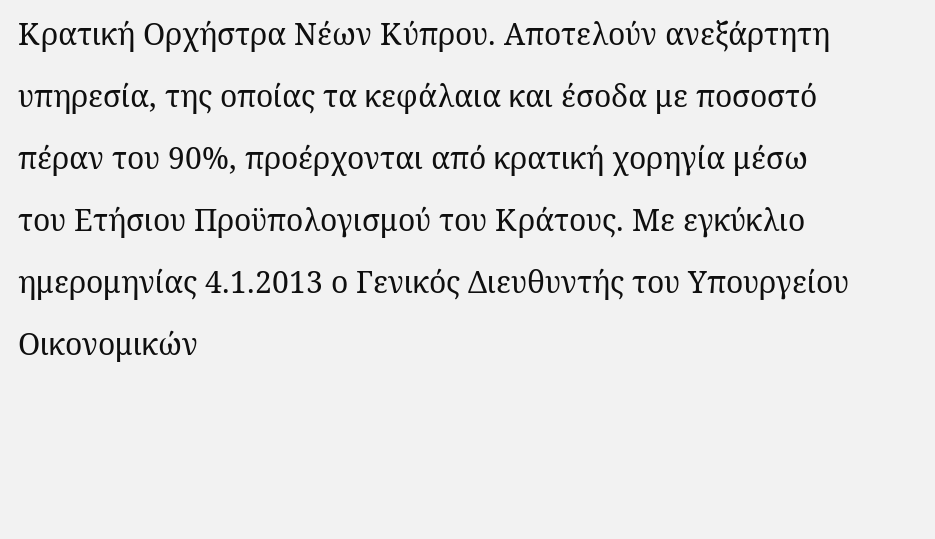Κρατική Ορχήστρα Νέων Κύπρου. Αποτελούν ανεξάρτητη υπηρεσία, της οποίας τα κεφάλαια και έσοδα με ποσοστό πέραν του 90%, προέρχονται από κρατική χορηγία μέσω του Ετήσιου Προϋπολογισμού του Κράτους. Με εγκύκλιο ημερομηνίας 4.1.2013 ο Γενικός Διευθυντής του Υπουργείου Οικονομικών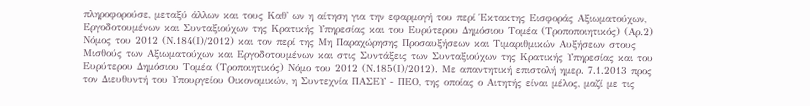πληροφορούσε, μεταξύ άλλων και τους Καθ' ων η αίτηση για την εφαρμογή του περί Έκτακτης Εισφοράς Αξιωματούχων, Εργοδοτουμένων και Συνταξιούχων της Κρατικής Υπηρεσίας και του Ευρύτερου Δημόσιου Τομέα (Τροποποιητικός) (Αρ.2) Νόμος του 2012 (Ν.184(Ι)/2012) και τον περί της Μη Παραχώρησης Προσαυξήσεων και Τιμαριθμικών Αυξήσεων στους Μισθούς των Αξιωματούχων και Εργοδοτουμένων και στις Συντάξεις των Συνταξιούχων της Κρατικής Υπηρεσίας και του Ευρύτερου Δημόσιου Τομέα (Τροποιητικός) Νόμο του 2012 (Ν.185(Ι)/2012). Με απαντητική επιστολή ημερ. 7.1.2013 προς τον Διευθυντή του Υπουργείου Οικονομικών, η Συντεχνία ΠΑΣΕΥ - ΠΕΟ, της οποίας ο Αιτητής είναι μέλος, μαζί με τις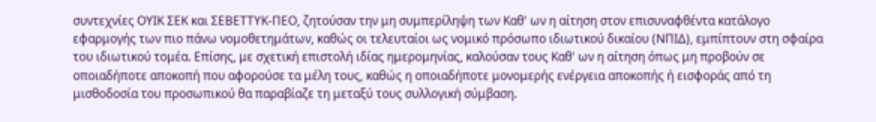συντεχνίες ΟΥΙΚ ΣΕΚ και ΣΕΒΕΤΤΥΚ-ΠΕΟ, ζητούσαν την μη συμπερίληψη των Καθ' ων η αίτηση στον επισυναφθέντα κατάλογο εφαρμογής των πιο πάνω νομοθετημάτων, καθώς οι τελευταίοι ως νομικό πρόσωπο ιδιωτικού δικαίου (ΝΠΙΔ), εμπίπτουν στη σφαίρα του ιδιωτικού τομέα. Επίσης, με σχετική επιστολή ιδίας ημερομηνίας, καλούσαν τους Καθ' ων η αίτηση όπως μη προβούν σε οποιαδήποτε αποκοπή που αφορούσε τα μέλη τους, καθώς η οποιαδήποτε μονομερής ενέργεια αποκοπής ή εισφοράς από τη μισθοδοσία του προσωπικού θα παραβίαζε τη μεταξύ τους συλλογική σύμβαση.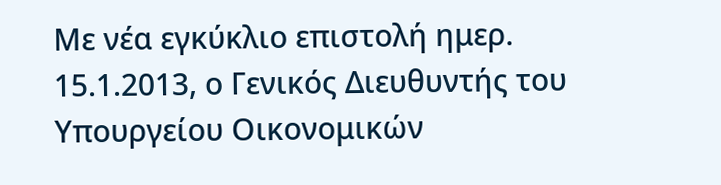Με νέα εγκύκλιο επιστολή ημερ. 15.1.2013, ο Γενικός Διευθυντής του Υπουργείου Οικονομικών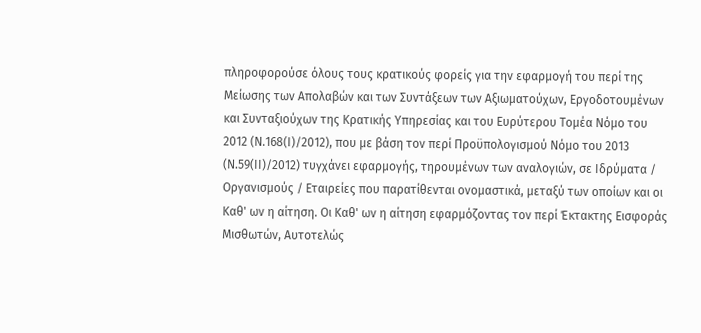πληροφορούσε όλους τους κρατικούς φορείς για την εφαρμογή του περί της Μείωσης των Απολαβών και των Συντάξεων των Αξιωματούχων, Εργοδοτουμένων και Συνταξιούχων της Κρατικής Υπηρεσίας και του Ευρύτερου Τομέα Νόμο του 2012 (Ν.168(Ι)/2012), που με βάση τον περί Προϋπολογισμού Νόμο του 2013 (Ν.59(ΙΙ)/2012) τυγχάνει εφαρμογής, τηρουμένων των αναλογιών, σε Ιδρύματα / Οργανισμούς / Εταιρείες που παρατίθενται ονομαστικά, μεταξύ των οποίων και οι Καθ' ων η αίτηση. Οι Καθ' ων η αίτηση εφαρμόζοντας τον περί Έκτακτης Εισφοράς Μισθωτών, Αυτοτελώς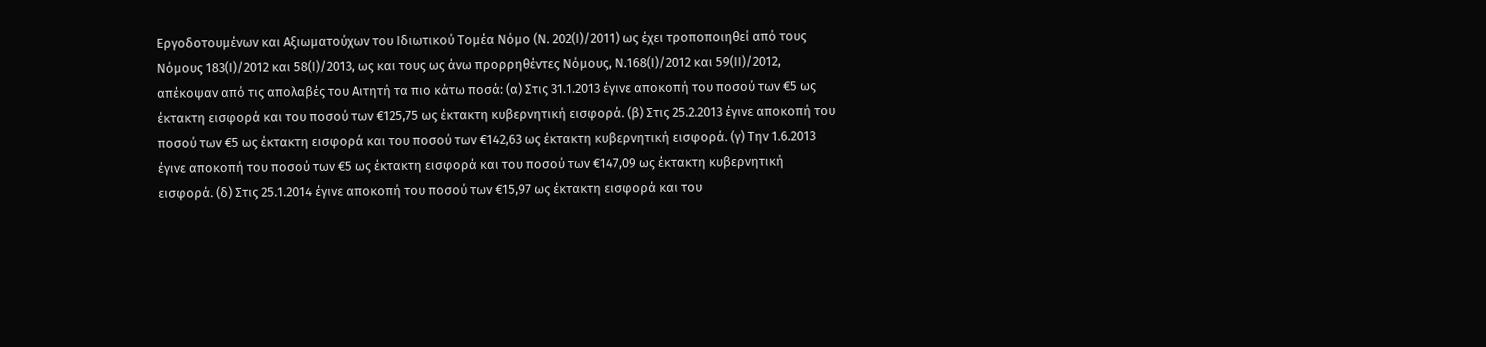Εργοδοτουμένων και Αξιωματούχων του Ιδιωτικού Τομέα Νόμο (Ν. 202(Ι)/2011) ως έχει τροποποιηθεί από τους Νόμους 183(Ι)/2012 και 58(Ι)/2013, ως και τους ως άνω προρρηθέντες Νόμους, Ν.168(Ι)/2012 και 59(ΙΙ)/2012, απέκοψαν από τις απολαβές του Αιτητή τα πιο κάτω ποσά: (α) Στις 31.1.2013 έγινε αποκοπή του ποσού των €5 ως έκτακτη εισφορά και του ποσού των €125,75 ως έκτακτη κυβερνητική εισφορά. (β) Στις 25.2.2013 έγινε αποκοπή του ποσού των €5 ως έκτακτη εισφορά και του ποσού των €142,63 ως έκτακτη κυβερνητική εισφορά. (γ) Την 1.6.2013 έγινε αποκοπή του ποσού των €5 ως έκτακτη εισφορά και του ποσού των €147,09 ως έκτακτη κυβερνητική εισφορά. (δ) Στις 25.1.2014 έγινε αποκοπή του ποσού των €15,97 ως έκτακτη εισφορά και του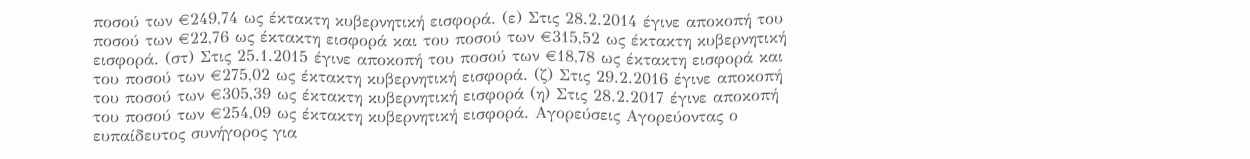ποσού των €249,74 ως έκτακτη κυβερνητική εισφορά. (ε) Στις 28.2.2014 έγινε αποκοπή του ποσού των €22,76 ως έκτακτη εισφορά και του ποσού των €315,52 ως έκτακτη κυβερνητική εισφορά. (στ) Στις 25.1.2015 έγινε αποκοπή του ποσού των €18,78 ως έκτακτη εισφορά και του ποσού των €275,02 ως έκτακτη κυβερνητική εισφορά. (ζ) Στις 29.2.2016 έγινε αποκοπή του ποσού των €305,39 ως έκτακτη κυβερνητική εισφορά (η) Στις 28.2.2017 έγινε αποκοπή του ποσού των €254,09 ως έκτακτη κυβερνητική εισφορά. Αγορεύσεις Αγορεύοντας ο ευπαίδευτος συνήγορος για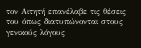τον Αιτητή επανέλαβε τις θέσεις του όπως διατυπώνονται στους γενικούς λόγους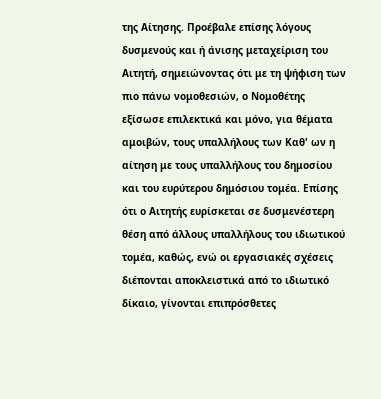της Αίτησης. Προέβαλε επίσης λόγους δυσμενούς και ή άνισης μεταχείριση του Αιτητή, σημειώνοντας ότι με τη ψήφιση των πιο πάνω νομοθεσιών, ο Νομοθέτης εξίσωσε επιλεκτικά και μόνο, για θέματα αμοιβών, τους υπαλλήλους των Καθ' ων η αίτηση με τους υπαλλήλους του δημοσίου και του ευρύτερου δημόσιου τομέα. Επίσης ότι ο Αιτητής ευρίσκεται σε δυσμενέστερη θέση από άλλους υπαλλήλους του ιδιωτικού τομέα, καθώς, ενώ οι εργασιακές σχέσεις διέπονται αποκλειστικά από το ιδιωτικό δίκαιο, γίνονται επιπρόσθετες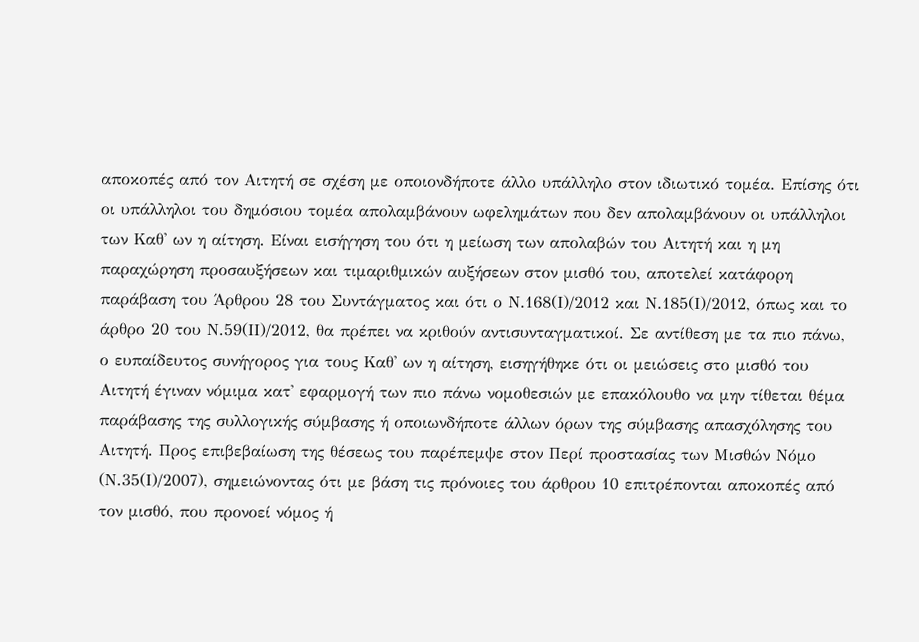αποκοπές από τον Αιτητή σε σχέση με οποιονδήποτε άλλο υπάλληλο στον ιδιωτικό τομέα. Επίσης ότι οι υπάλληλοι του δημόσιου τομέα απολαμβάνουν ωφελημάτων που δεν απολαμβάνουν οι υπάλληλοι των Καθ' ων η αίτηση. Είναι εισήγηση του ότι η μείωση των απολαβών του Αιτητή και η μη παραχώρηση προσαυξήσεων και τιμαριθμικών αυξήσεων στον μισθό του, αποτελεί κατάφορη παράβαση του Άρθρου 28 του Συντάγματος και ότι ο Ν.168(Ι)/2012 και Ν.185(Ι)/2012, όπως και το άρθρο 20 του Ν.59(ΙΙ)/2012, θα πρέπει να κριθούν αντισυνταγματικοί. Σε αντίθεση με τα πιο πάνω, ο ευπαίδευτος συνήγορος για τους Καθ' ων η αίτηση, εισηγήθηκε ότι οι μειώσεις στο μισθό του Αιτητή έγιναν νόμιμα κατ' εφαρμογή των πιο πάνω νομοθεσιών με επακόλουθο να μην τίθεται θέμα παράβασης της συλλογικής σύμβασης ή οποιωνδήποτε άλλων όρων της σύμβασης απασχόλησης του Αιτητή. Προς επιβεβαίωση της θέσεως του παρέπεμψε στον Περί προστασίας των Μισθών Νόμο (Ν.35(Ι)/2007), σημειώνοντας ότι με βάση τις πρόνοιες του άρθρου 10 επιτρέπονται αποκοπές από τον μισθό, που προνοεί νόμος ή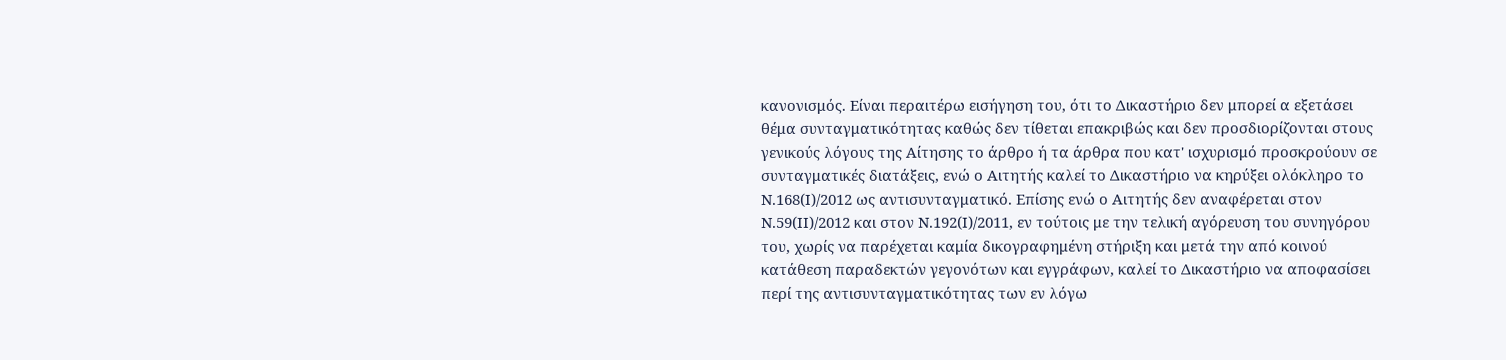κανονισμός. Είναι περαιτέρω εισήγηση του, ότι το Δικαστήριο δεν μπορεί α εξετάσει θέμα συνταγματικότητας καθώς δεν τίθεται επακριβώς και δεν προσδιορίζονται στους γενικούς λόγους της Αίτησης το άρθρο ή τα άρθρα που κατ' ισχυρισμό προσκρούουν σε συνταγματικές διατάξεις, ενώ ο Αιτητής καλεί το Δικαστήριο να κηρύξει ολόκληρο το Ν.168(Ι)/2012 ως αντισυνταγματικό. Επίσης ενώ ο Αιτητής δεν αναφέρεται στον Ν.59(ΙΙ)/2012 και στον Ν.192(Ι)/2011, εν τούτοις με την τελική αγόρευση του συνηγόρου του, χωρίς να παρέχεται καμία δικογραφημένη στήριξη και μετά την από κοινού κατάθεση παραδεκτών γεγονότων και εγγράφων, καλεί το Δικαστήριο να αποφασίσει περί της αντισυνταγματικότητας των εν λόγω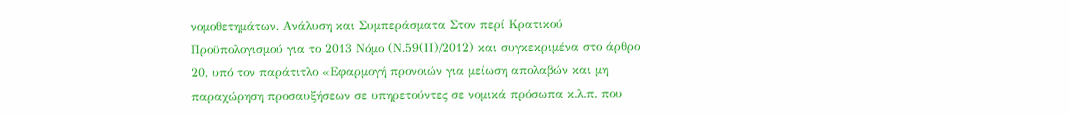νομοθετημάτων. Ανάλυση και Συμπεράσματα Στον περί Κρατικού Προϋπολογισμού για το 2013 Νόμο (Ν.59(ΙΙ)/2012) και συγκεκριμένα στο άρθρο 20, υπό τον παράτιτλο «Εφαρμογή προνοιών για μείωση απολαβών και μη παραχώρηση προσαυξήσεων σε υπηρετούντες σε νομικά πρόσωπα κ.λ.π. που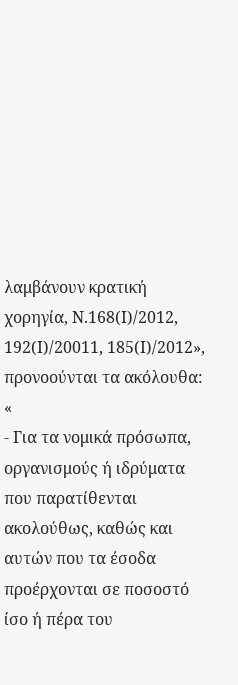λαμβάνουν κρατική χορηγία, Ν.168(Ι)/2012, 192(Ι)/20011, 185(Ι)/2012», προνοούνται τα ακόλουθα: «
- Για τα νομικά πρόσωπα, οργανισμούς ή ιδρύματα που παρατίθενται ακολούθως, καθώς και αυτών που τα έσοδα προέρχονται σε ποσοστό ίσο ή πέρα του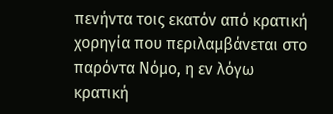πενήντα τοις εκατόν από κρατική χορηγία που περιλαμβάνεται στο παρόντα Νόμο, η εν λόγω κρατική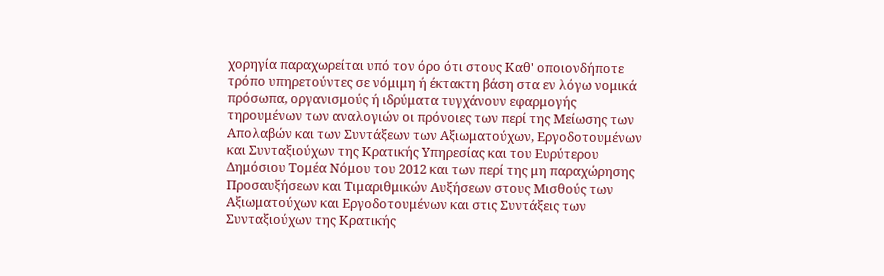χορηγία παραχωρείται υπό τον όρο ότι στους Καθ' οποιονδήποτε τρόπο υπηρετούντες σε νόμιμη ή έκτακτη βάση στα εν λόγω νομικά πρόσωπα, οργανισμούς ή ιδρύματα τυγχάνουν εφαρμογής τηρουμένων των αναλογιών οι πρόνοιες των περί της Μείωσης των Απολαβών και των Συντάξεων των Αξιωματούχων, Εργοδοτουμένων και Συνταξιούχων της Κρατικής Υπηρεσίας και του Ευρύτερου Δημόσιου Τομέα Νόμου του 2012 και των περί της μη παραχώρησης Προσαυξήσεων και Τιμαριθμικών Αυξήσεων στους Μισθούς των Αξιωματούχων και Εργοδοτουμένων και στις Συντάξεις των Συνταξιούχων της Κρατικής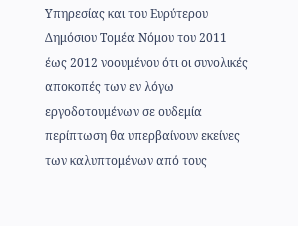Υπηρεσίας και του Ευρύτερου Δημόσιου Τομέα Νόμου του 2011 έως 2012 νοουμένου ότι οι συνολικές αποκοπές των εν λόγω εργοδοτουμένων σε ουδεμία περίπτωση θα υπερβαίνουν εκείνες των καλυπτομένων από τους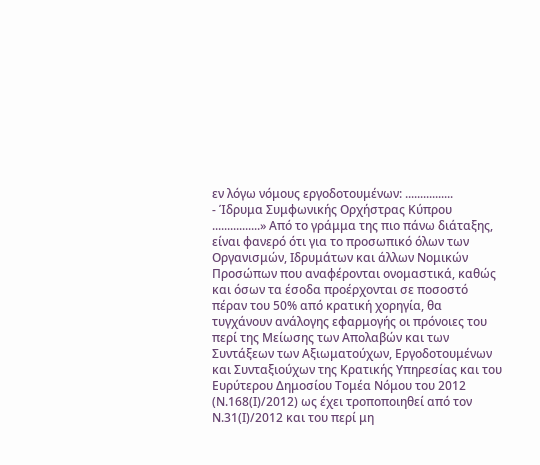εν λόγω νόμους εργοδοτουμένων: ................
- Ίδρυμα Συμφωνικής Ορχήστρας Κύπρου ................» Από το γράμμα της πιο πάνω διάταξης, είναι φανερό ότι για το προσωπικό όλων των Οργανισμών, Ιδρυμάτων και άλλων Νομικών Προσώπων που αναφέρονται ονομαστικά, καθώς και όσων τα έσοδα προέρχονται σε ποσοστό πέραν του 50% από κρατική χορηγία, θα τυγχάνουν ανάλογης εφαρμογής οι πρόνοιες του περί της Μείωσης των Απολαβών και των Συντάξεων των Αξιωματούχων, Εργοδοτουμένων και Συνταξιούχων της Κρατικής Υπηρεσίας και του Ευρύτερου Δημοσίου Τομέα Νόμου του 2012 (Ν.168(Ι)/2012) ως έχει τροποποιηθεί από τον Ν.31(Ι)/2012 και του περί μη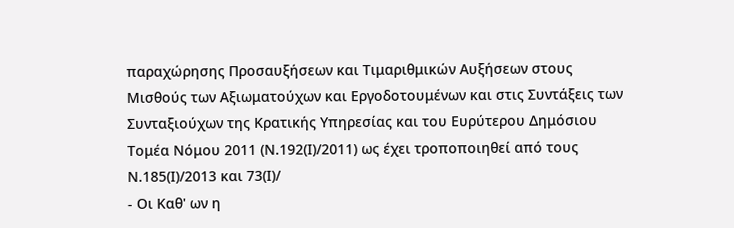παραχώρησης Προσαυξήσεων και Τιμαριθμικών Αυξήσεων στους Μισθούς των Αξιωματούχων και Εργοδοτουμένων και στις Συντάξεις των Συνταξιούχων της Κρατικής Υπηρεσίας και του Ευρύτερου Δημόσιου Τομέα Νόμου 2011 (Ν.192(Ι)/2011) ως έχει τροποποιηθεί από τους Ν.185(Ι)/2013 και 73(Ι)/
- Οι Καθ' ων η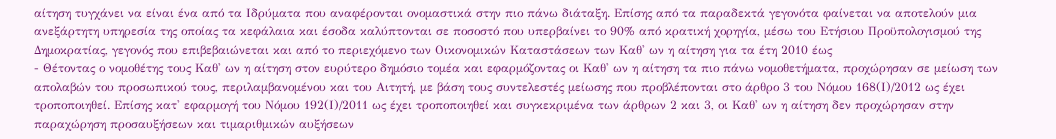αίτηση τυγχάνει να είναι ένα από τα Ιδρύματα που αναφέρονται ονομαστικά στην πιο πάνω διάταξη. Επίσης από τα παραδεκτά γεγονότα φαίνεται να αποτελούν μια ανεξάρτητη υπηρεσία της οποίας τα κεφάλαια και έσοδα καλύπτονται σε ποσοστό που υπερβαίνει το 90% από κρατική χορηγία, μέσω του Ετήσιου Προϋπολογισμού της Δημοκρατίας, γεγονός που επιβεβαιώνεται και από το περιεχόμενο των Οικονομικών Καταστάσεων των Καθ' ων η αίτηση για τα έτη 2010 έως
- Θέτοντας ο νομοθέτης τους Καθ' ων η αίτηση στον ευρύτερο δημόσιο τομέα και εφαρμόζοντας οι Καθ' ων η αίτηση τα πιο πάνω νομοθετήματα, προχώρησαν σε μείωση των απολαβών του προσωπικού τους, περιλαμβανομένου και του Αιτητή, με βάση τους συντελεστές μείωσης που προβλέπονται στο άρθρο 3 του Νόμου 168(Ι)/2012 ως έχει τροποποιηθεί. Επίσης κατ' εφαρμογή του Νόμου 192(Ι)/2011 ως έχει τροποποιηθεί και συγκεκριμένα των άρθρων 2 και 3, οι Καθ' ων η αίτηση δεν προχώρησαν στην παραχώρηση προσαυξήσεων και τιμαριθμικών αυξήσεων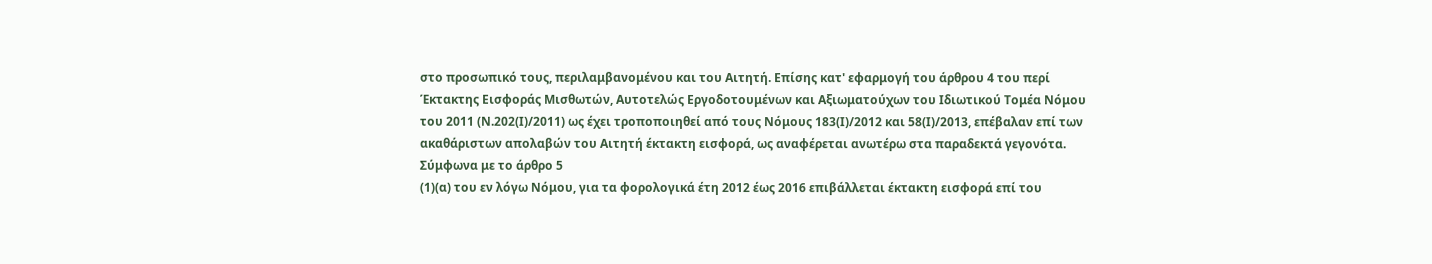στο προσωπικό τους, περιλαμβανομένου και του Αιτητή. Επίσης κατ' εφαρμογή του άρθρου 4 του περί Έκτακτης Εισφοράς Μισθωτών, Αυτοτελώς Εργοδοτουμένων και Αξιωματούχων του Ιδιωτικού Τομέα Νόμου του 2011 (Ν.202(Ι)/2011) ως έχει τροποποιηθεί από τους Νόμους 183(Ι)/2012 και 58(Ι)/2013, επέβαλαν επί των ακαθάριστων απολαβών του Αιτητή έκτακτη εισφορά, ως αναφέρεται ανωτέρω στα παραδεκτά γεγονότα. Σύμφωνα με το άρθρο 5
(1)(α) του εν λόγω Νόμου, για τα φορολογικά έτη 2012 έως 2016 επιβάλλεται έκτακτη εισφορά επί του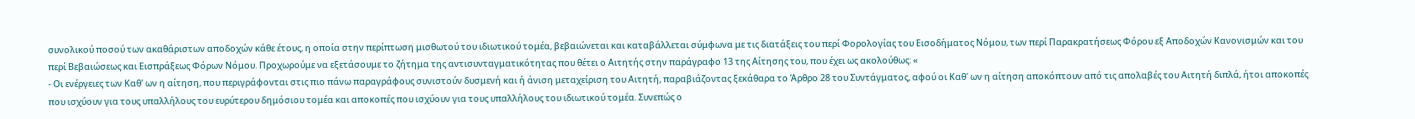συνολικού ποσού των ακαθάριστων αποδοχών κάθε έτους, η οποία στην περίπτωση μισθωτού του ιδιωτικού τομέα, βεβαιώνεται και καταβάλλεται σύμφωνα με τις διατάξεις του περί Φορολογίας του Εισοδήματος Νόμου, των περί Παρακρατήσεως Φόρου εξ Αποδοχών Κανονισμών και του περί Βεβαιώσεως και Εισπράξεως Φόρων Νόμου. Προχωρούμε να εξετάσουμε το ζήτημα της αντισυνταγματικότητας που θέτει ο Αιτητής στην παράγραφο 13 της Αίτησης του, που έχει ως ακολούθως: «
- Οι ενέργειες των Καθ' ων η αίτηση, που περιγράφονται στις πιο πάνω παραγράφους συνιστούν δυσμενή και ή άνιση μεταχείριση του Αιτητή, παραβιάζοντας ξεκάθαρα το Άρθρο 28 του Συντάγματος, αφού οι Καθ' ων η αίτηση αποκόπτουν από τις απολαβές του Αιτητή διπλά, ήτοι αποκοπές που ισχύουν για τους υπαλλήλους του ευρύτερου δημόσιου τομέα και αποκοπές που ισχύουν για τους υπαλλήλους του ιδιωτικού τομέα. Συνεπώς ο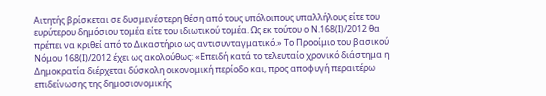Αιτητής βρίσκεται σε δυσμενέστερη θέση από τους υπόλοιπους υπαλλήλους είτε του ευρύτερου δημόσιου τομέα είτε του ιδιωτικού τομέα. Ως εκ τούτου ο Ν.168(Ι)/2012 θα πρέπει να κριθεί από το Δικαστήριο ως αντισυνταγματικό.» Το Προοίμιο του βασικού Νόμου 168(Ι)/2012 έχει ως ακολούθως: «Επειδή κατά το τελευταίο χρονικό διάστημα η Δημοκρατία διέρχεται δύσκολη οικονομική περίοδο και, προς αποφυγή περαιτέρω επιδείνωσης της δημοσιονομικής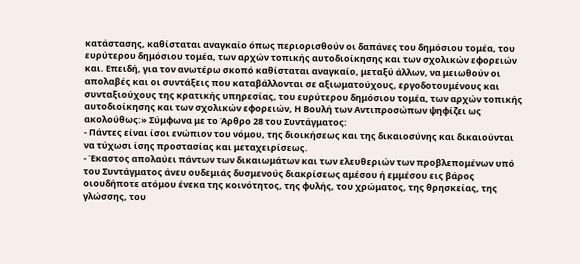κατάστασης, καθίσταται αναγκαίο όπως περιορισθούν οι δαπάνες του δημόσιου τομέα, του ευρύτερου δημόσιου τομέα, των αρχών τοπικής αυτοδιοίκησης και των σχολικών εφορειών και. Επειδή, για τον ανωτέρω σκοπό καθίσταται αναγκαίο, μεταξύ άλλων, να μειωθούν οι απολαβές και οι συντάξεις που καταβάλλονται σε αξιωματούχους, εργοδοτουμένους και συνταξιούχους της κρατικής υπηρεσίας, του ευρύτερου δημόσιου τομέα, των αρχών τοπικής αυτοδιοίκησης και των σχολικών εφορειών, Η Βουλή των Αντιπροσώπων ψηφίζει ως ακολούθως:» Σύμφωνα με το Άρθρο 28 του Συντάγματος:
- Πάντες είναι ίσοι ενώπιον του νόμου, της διοικήσεως και της δικαιοσύνης και δικαιούνται να τύχωσι ίσης προστασίας και μεταχειρίσεως.
- Έκαστος απολαύει πάντων των δικαιωμάτων και των ελευθεριών των προβλεπομένων υπό του Συντάγματος άνευ ουδεμιάς δυσμενούς διακρίσεως αμέσου ή εμμέσου εις βάρος οιουδήποτε ατόμου ένεκα της κοινότητος, της φυλής, του χρώματος, της θρησκείας, της γλώσσης, του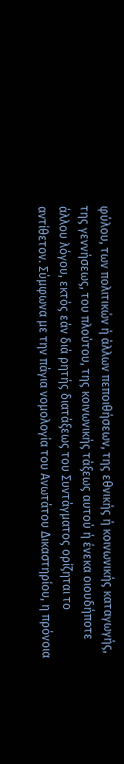φύλου, των πολιτικών ή άλλων πεποιθήσεων, της εθνικής ή κοινωνικής καταγωγής, της γεννήσεως, του πλούτου, της κοινωνικής τάξεως αυτού ή ένεκα οιουδήποτε άλλου λόγου, εκτός εάν διά ρητής διατάξεως του Συντάγματος ορίζηται το αντίθετον. Σύμφωνα με την πάγια νομολογία του Ανωτάτου Δικαστηρίου, η πρόνοια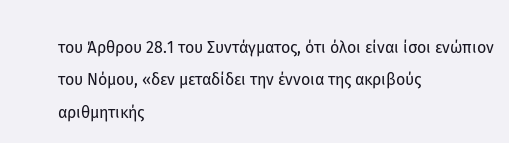του Άρθρου 28.1 του Συντάγματος, ότι όλοι είναι ίσοι ενώπιον του Νόμου, «δεν μεταδίδει την έννοια της ακριβούς αριθμητικής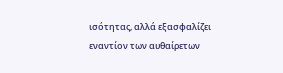ισότητας, αλλά εξασφαλίζει εναντίον των αυθαίρετων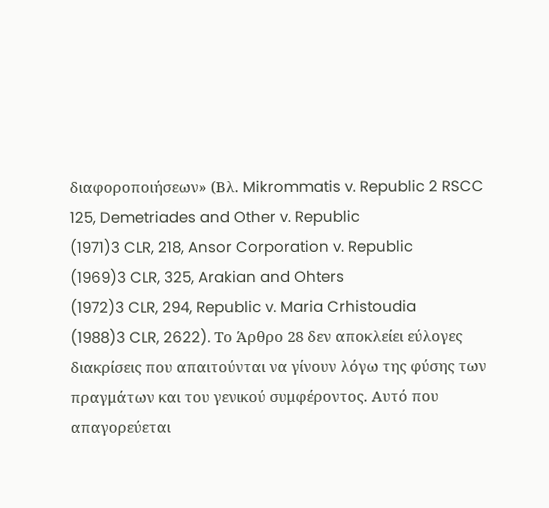διαφοροποιήσεων» (Βλ. Mikrommatis v. Republic 2 RSCC 125, Demetriades and Other v. Republic
(1971)3 CLR, 218, Ansor Corporation v. Republic
(1969)3 CLR, 325, Arakian and Ohters
(1972)3 CLR, 294, Republic v. Maria Crhistoudia
(1988)3 CLR, 2622). Το Άρθρο 28 δεν αποκλείει εύλογες διακρίσεις που απαιτούνται να γίνουν λόγω της φύσης των πραγμάτων και του γενικού συμφέροντος. Αυτό που απαγορεύεται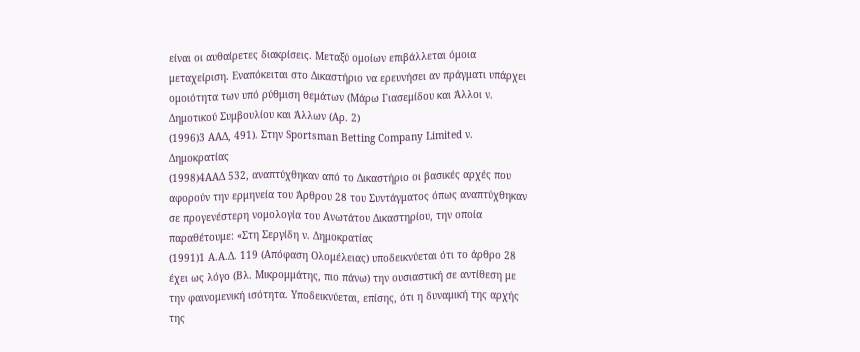είναι οι αυθαίρετες διακρίσεις. Μεταξύ ομοίων επιβάλλεται όμοια μεταχείριση. Εναπόκειται στο Δικαστήριο να ερευνήσει αν πράγματι υπάρχει ομοιότητα των υπό ρύθμιση θεμάτων (Μάρω Γιασεμίδου και Άλλοι ν. Δημοτικού Συμβουλίου και Άλλων (Αρ. 2)
(1996)3 ΑΑΔ, 491). Στην Sportsman Betting Company Limited ν. Δημοκρατίας
(1998)4ΑΑΔ 532, αναπτύχθηκαν από το Δικαστήριο οι βασικές αρχές που αφορούν την ερμηνεία του Άρθρου 28 του Συντάγματος όπως αναπτύχθηκαν σε προγενέστερη νομολογία του Ανωτάτου Δικαστηρίου, την οποία παραθέτουμε: «Στη Σεργίδη ν. Δημοκρατίας
(1991)1 Α.Α.Δ. 119 (Απόφαση Ολομέλειας) υποδεικνύεται ότι το άρθρο 28 έχει ως λόγο (Βλ. Μικρομμάτης, πιο πάνω) την ουσιαστική σε αντίθεση με την φαινομενική ισότητα. Υποδεικνύεται, επίσης, ότι η δυναμική της αρχής της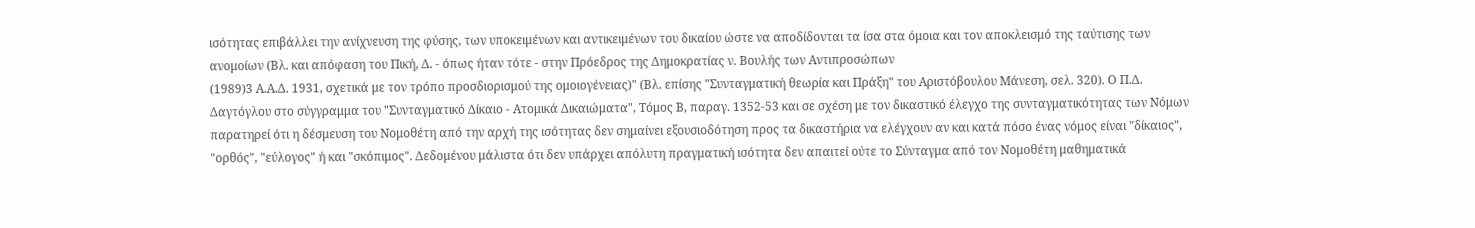ισότητας επιβάλλει την ανίχνευση της φύσης, των υποκειμένων και αντικειμένων του δικαίου ώστε να αποδίδονται τα ίσα στα όμοια και τον αποκλεισμό της ταύτισης των ανομοίων (Βλ. και απόφαση του Πική, Δ. - όπως ήταν τότε - στην Πρόεδρος της Δημοκρατίας ν. Βουλής των Αντιπροσώπων
(1989)3 Α.Α.Δ. 1931, σχετικά με τον τρόπο προσδιορισμού της ομοιογένειας)" (Βλ. επίσης "Συνταγματική θεωρία και Πράξη" του Αριστόβουλου Μάνεση, σελ. 320). Ο Π.Δ. Δαγτόγλου στο σύγγραμμα του "Συνταγματικό Δίκαιο - Ατομικά Δικαιώματα", Τόμος Β, παραγ. 1352-53 και σε σχέση με τον δικαστικό έλεγχο της συνταγματικότητας των Νόμων παρατηρεί ότι η δέσμευση του Νομοθέτη από την αρχή της ισότητας δεν σημαίνει εξουσιοδότηση προς τα δικαστήρια να ελέγχουν αν και κατά πόσο ένας νόμος είναι "δίκαιος", "ορθός", "εύλογος" ή και "σκόπιμος". Δεδομένου μάλιστα ότι δεν υπάρχει απόλυτη πραγματική ισότητα δεν απαιτεί ούτε το Σύνταγμα από τον Νομοθέτη μαθηματικά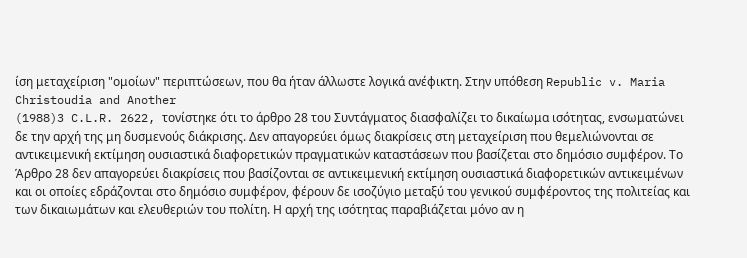ίση μεταχείριση "ομοίων" περιπτώσεων, που θα ήταν άλλωστε λογικά ανέφικτη. Στην υπόθεση Republic v. Maria Christoudia and Another
(1988)3 C.L.R. 2622, τονίστηκε ότι το άρθρο 28 του Συντάγματος διασφαλίζει το δικαίωμα ισότητας, ενσωματώνει δε την αρχή της μη δυσμενούς διάκρισης. Δεν απαγορεύει όμως διακρίσεις στη μεταχείριση που θεμελιώνονται σε αντικειμενική εκτίμηση ουσιαστικά διαφορετικών πραγματικών καταστάσεων που βασίζεται στο δημόσιο συμφέρον. Το Άρθρο 28 δεν απαγορεύει διακρίσεις που βασίζονται σε αντικειμενική εκτίμηση ουσιαστικά διαφορετικών αντικειμένων και οι οποίες εδράζονται στο δημόσιο συμφέρον, φέρουν δε ισοζύγιο μεταξύ του γενικού συμφέροντος της πολιτείας και των δικαιωμάτων και ελευθεριών του πολίτη. Η αρχή της ισότητας παραβιάζεται μόνο αν η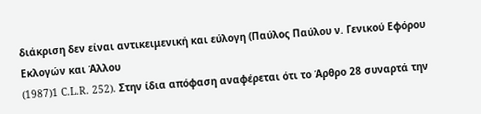διάκριση δεν είναι αντικειμενική και εύλογη (Παύλος Παύλου ν. Γενικού Εφόρου Εκλογών και Άλλου
(1987)1 C.L.R. 252). Στην ίδια απόφαση αναφέρεται ότι το Άρθρο 28 συναρτά την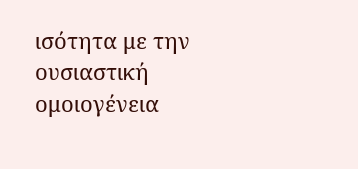ισότητα με την ουσιαστική ομοιογένεια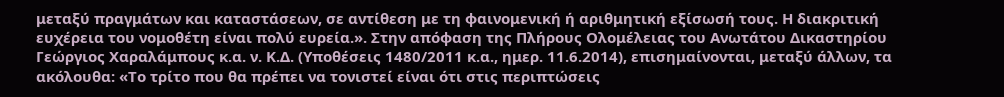μεταξύ πραγμάτων και καταστάσεων, σε αντίθεση με τη φαινομενική ή αριθμητική εξίσωσή τους. Η διακριτική ευχέρεια του νομοθέτη είναι πολύ ευρεία.». Στην απόφαση της Πλήρους Ολομέλειας του Ανωτάτου Δικαστηρίου Γεώργιος Χαραλάμπους κ.α. ν. Κ.Δ. (Υποθέσεις 1480/2011 κ.α., ημερ. 11.6.2014), επισημαίνονται, μεταξύ άλλων, τα ακόλουθα: «Το τρίτο που θα πρέπει να τονιστεί είναι ότι στις περιπτώσεις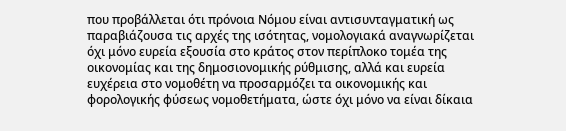που προβάλλεται ότι πρόνοια Νόμου είναι αντισυνταγματική ως παραβιάζουσα τις αρχές της ισότητας, νομολογιακά αναγνωρίζεται όχι μόνο ευρεία εξουσία στο κράτος στον περίπλοκο τομέα της οικονομίας και της δημοσιονομικής ρύθμισης, αλλά και ευρεία ευχέρεια στο νομοθέτη να προσαρμόζει τα οικονομικής και φορολογικής φύσεως νομοθετήματα, ώστε όχι μόνο να είναι δίκαια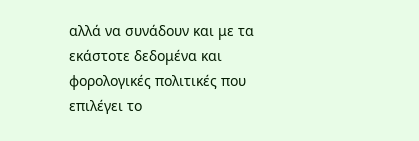αλλά να συνάδουν και με τα εκάστοτε δεδομένα και φορολογικές πολιτικές που επιλέγει το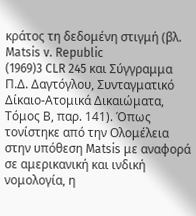κράτος τη δεδομένη στιγμή (βλ. Matsis v. Republic
(1969)3 CLR 245 και Σύγγραμμα Π.Δ. Δαγτόγλου, Συνταγματικό Δίκαιο-Ατομικά Δικαιώματα, Τόμος Β, παρ. 141). Όπως τονίστηκε από την Ολομέλεια στην υπόθεση Matsis με αναφορά σε αμερικανική και ινδική νομολογία, η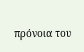πρόνοια του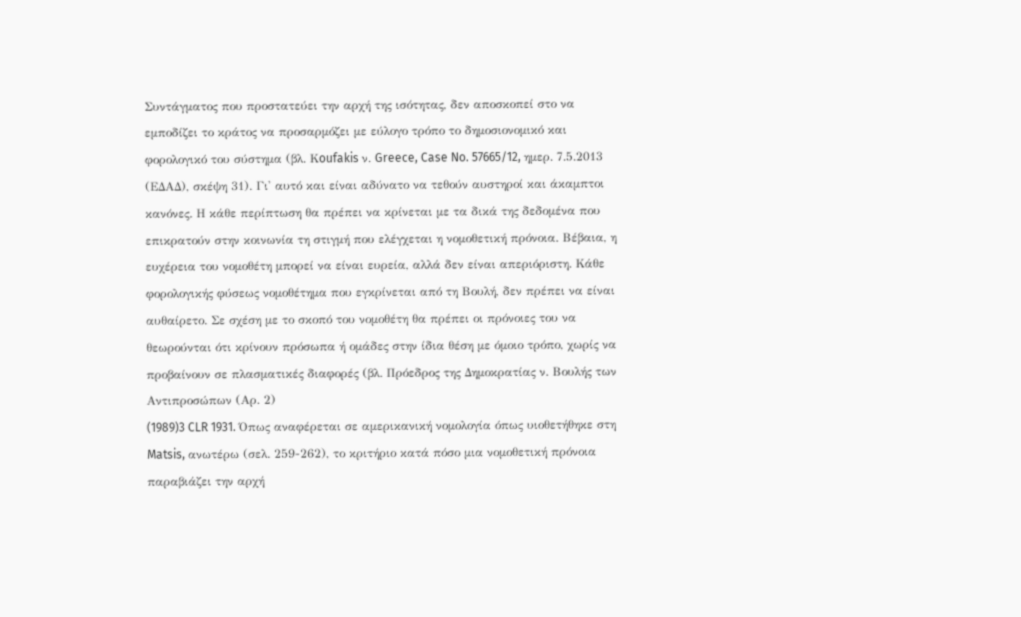Συντάγματος που προστατεύει την αρχή της ισότητας, δεν αποσκοπεί στο να εμποδίζει το κράτος να προσαρμόζει με εύλογο τρόπο το δημοσιονομικό και φορολογικό του σύστημα (βλ. Κoufakis ν. Greece, Case No. 57665/12, ημερ. 7.5.2013 (ΕΔΑΔ), σκέψη 31). Γι' αυτό και είναι αδύνατο να τεθούν αυστηροί και άκαμπτοι κανόνες. Η κάθε περίπτωση θα πρέπει να κρίνεται με τα δικά της δεδομένα που επικρατούν στην κοινωνία τη στιγμή που ελέγχεται η νομοθετική πρόνοια. Βέβαια, η ευχέρεια του νομοθέτη μπορεί να είναι ευρεία, αλλά δεν είναι απεριόριστη. Κάθε φορολογικής φύσεως νομοθέτημα που εγκρίνεται από τη Βουλή, δεν πρέπει να είναι αυθαίρετο. Σε σχέση με το σκοπό του νομοθέτη θα πρέπει οι πρόνοιες του να θεωρούνται ότι κρίνουν πρόσωπα ή ομάδες στην ίδια θέση με όμοιο τρόπο, χωρίς να προβαίνουν σε πλασματικές διαφορές (βλ. Πρόεδρος της Δημοκρατίας ν. Βουλής των Αντιπροσώπων (Αρ. 2)
(1989)3 CLR 1931. Όπως αναφέρεται σε αμερικανική νομολογία όπως υιοθετήθηκε στη Matsis, ανωτέρω (σελ. 259-262), το κριτήριο κατά πόσο μια νομοθετική πρόνοια παραβιάζει την αρχή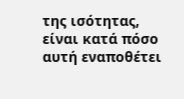της ισότητας, είναι κατά πόσο αυτή εναποθέτει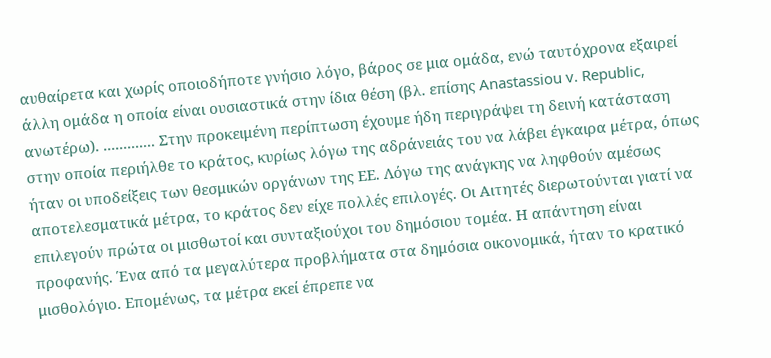αυθαίρετα και χωρίς οποιοδήποτε γνήσιο λόγο, βάρος σε μια ομάδα, ενώ ταυτόχρονα εξαιρεί άλλη ομάδα η οποία είναι ουσιαστικά στην ίδια θέση (βλ. επίσης Anastassiou v. Republic, ανωτέρω). ............. Στην προκειμένη περίπτωση έχουμε ήδη περιγράψει τη δεινή κατάσταση στην οποία περιήλθε το κράτος, κυρίως λόγω της αδράνειάς του να λάβει έγκαιρα μέτρα, όπως ήταν οι υποδείξεις των θεσμικών οργάνων της ΕΕ. Λόγω της ανάγκης να ληφθούν αμέσως αποτελεσματικά μέτρα, το κράτος δεν είχε πολλές επιλογές. Οι Αιτητές διερωτούνται γιατί να επιλεγούν πρώτα οι μισθωτοί και συνταξιούχοι του δημόσιου τομέα. Η απάντηση είναι προφανής. Ένα από τα μεγαλύτερα προβλήματα στα δημόσια οικονομικά, ήταν το κρατικό μισθολόγιο. Επομένως, τα μέτρα εκεί έπρεπε να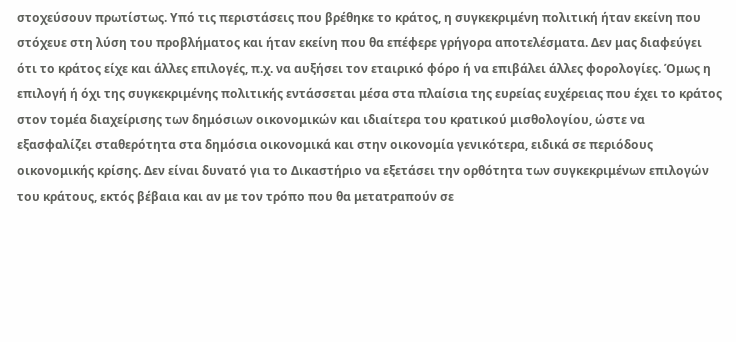στοχεύσουν πρωτίστως. Υπό τις περιστάσεις που βρέθηκε το κράτος, η συγκεκριμένη πολιτική ήταν εκείνη που στόχευε στη λύση του προβλήματος και ήταν εκείνη που θα επέφερε γρήγορα αποτελέσματα. Δεν μας διαφεύγει ότι το κράτος είχε και άλλες επιλογές, π.χ. να αυξήσει τον εταιρικό φόρο ή να επιβάλει άλλες φορολογίες. Όμως η επιλογή ή όχι της συγκεκριμένης πολιτικής εντάσσεται μέσα στα πλαίσια της ευρείας ευχέρειας που έχει το κράτος στον τομέα διαχείρισης των δημόσιων οικονομικών και ιδιαίτερα του κρατικού μισθολογίου, ώστε να εξασφαλίζει σταθερότητα στα δημόσια οικονομικά και στην οικονομία γενικότερα, ειδικά σε περιόδους οικονομικής κρίσης. Δεν είναι δυνατό για το Δικαστήριο να εξετάσει την ορθότητα των συγκεκριμένων επιλογών του κράτους, εκτός βέβαια και αν με τον τρόπο που θα μετατραπούν σε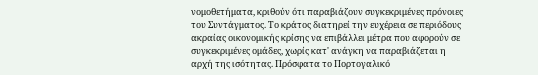νομοθετήματα, κριθούν ότι παραβιάζουν συγκεκριμένες πρόνοιες του Συντάγματος. Το κράτος διατηρεί την ευχέρεια σε περιόδους ακραίας οικονομικής κρίσης να επιβάλλει μέτρα που αφορούν σε συγκεκριμένες ομάδες, χωρίς κατ' ανάγκη να παραβιάζεται η αρχή της ισότητας. Πρόσφατα το Πορτογαλικό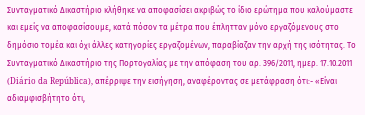Συνταγματικό Δικαστήριο κλήθηκε να αποφασίσει ακριβώς το ίδιο ερώτημα που καλούμαστε και εμείς να αποφασίσουμε, κατά πόσον τα μέτρα που έπλητταν μόνο εργαζόμενους στο δημόσιο τομέα και όχι άλλες κατηγορίες εργαζομένων, παραβίαζαν την αρχή της ισότητας. Το Συνταγματικό Δικαστήριο της Πορτογαλίας με την απόφαση του αρ. 396/2011, ημερ. 17.10.2011 (Diário da República), απέρριψε την εισήγηση, αναφέροντας σε μετάφραση ότι:- «Είναι αδιαμφισβήτητο ότι,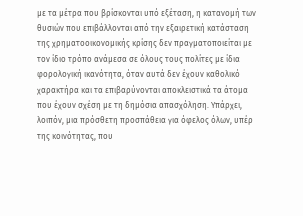με τα μέτρα που βρίσκονται υπό εξέταση, η κατανομή των θυσιών που επιβάλλονται από την εξαιρετική κατάσταση της χρηματοοικονομικής κρίσης δεν πραγματοποιείται με τον ίδιο τρόπο ανάμεσα σε όλους τους πολίτες με ίδια φορολογική ικανότητα, όταν αυτά δεν έχουν καθολικό χαρακτήρα και τα επιβαρύνονται αποκλειστικά τα άτομα που έχουν σχέση με τη δημόσια απασχόληση. Υπάρχει, λοιπόν, μια πρόσθετη προσπάθεια για όφελος όλων, υπέρ της κοινότητας, που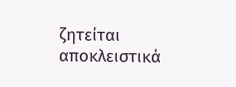ζητείται αποκλειστικά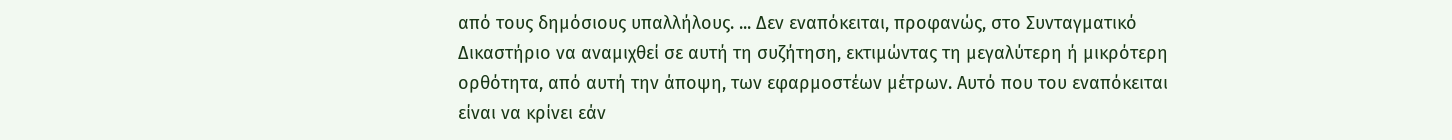από τους δημόσιους υπαλλήλους. ... Δεν εναπόκειται, προφανώς, στο Συνταγματικό Δικαστήριο να αναμιχθεί σε αυτή τη συζήτηση, εκτιμώντας τη μεγαλύτερη ή μικρότερη ορθότητα, από αυτή την άποψη, των εφαρμοστέων μέτρων. Αυτό που του εναπόκειται είναι να κρίνει εάν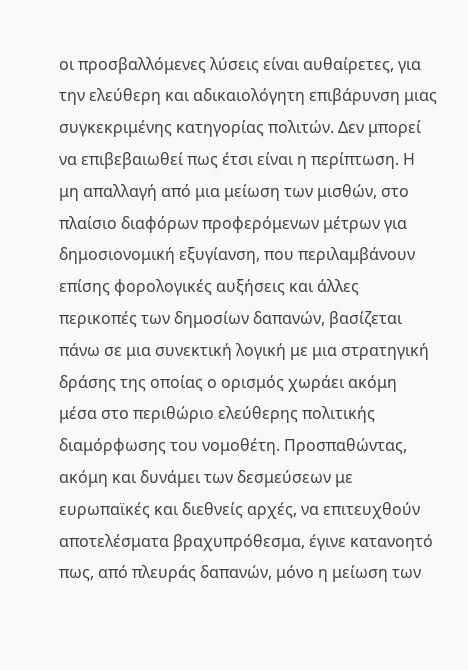οι προσβαλλόμενες λύσεις είναι αυθαίρετες, για την ελεύθερη και αδικαιολόγητη επιβάρυνση μιας συγκεκριμένης κατηγορίας πολιτών. Δεν μπορεί να επιβεβαιωθεί πως έτσι είναι η περίπτωση. Η μη απαλλαγή από μια μείωση των μισθών, στο πλαίσιο διαφόρων προφερόμενων μέτρων για δημοσιονομική εξυγίανση, που περιλαμβάνουν επίσης φορολογικές αυξήσεις και άλλες περικοπές των δημοσίων δαπανών, βασίζεται πάνω σε μια συνεκτική λογική με μια στρατηγική δράσης της οποίας ο ορισμός χωράει ακόμη μέσα στο περιθώριο ελεύθερης πολιτικής διαμόρφωσης του νομοθέτη. Προσπαθώντας, ακόμη και δυνάμει των δεσμεύσεων με ευρωπαϊκές και διεθνείς αρχές, να επιτευχθούν αποτελέσματα βραχυπρόθεσμα, έγινε κατανοητό πως, από πλευράς δαπανών, μόνο η μείωση των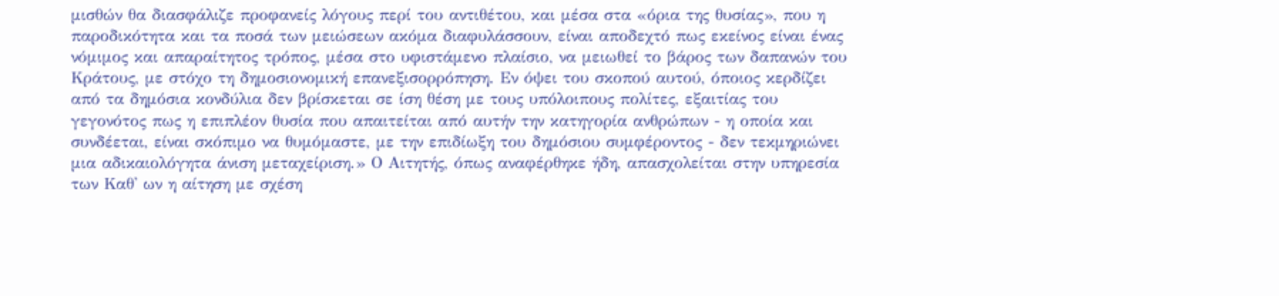μισθών θα διασφάλιζε προφανείς λόγους περί του αντιθέτου, και μέσα στα «όρια της θυσίας», που η παροδικότητα και τα ποσά των μειώσεων ακόμα διαφυλάσσουν, είναι αποδεχτό πως εκείνος είναι ένας νόμιμος και απαραίτητος τρόπος, μέσα στο υφιστάμενο πλαίσιο, να μειωθεί το βάρος των δαπανών του Κράτους, με στόχο τη δημοσιονομική επανεξισορρόπηση. Εν όψει του σκοπού αυτού, όποιος κερδίζει από τα δημόσια κονδύλια δεν βρίσκεται σε ίση θέση με τους υπόλοιπους πολίτες, εξαιτίας του γεγονότος πως η επιπλέον θυσία που απαιτείται από αυτήν την κατηγορία ανθρώπων - η οποία και συνδέεται, είναι σκόπιμο να θυμόμαστε, με την επιδίωξη του δημόσιου συμφέροντος - δεν τεκμηριώνει μια αδικαιολόγητα άνιση μεταχείριση.» Ο Αιτητής, όπως αναφέρθηκε ήδη, απασχολείται στην υπηρεσία των Καθ' ων η αίτηση με σχέση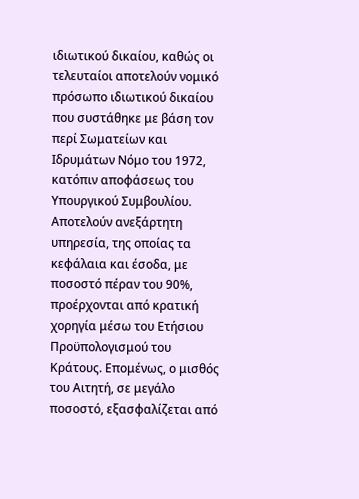ιδιωτικού δικαίου, καθώς οι τελευταίοι αποτελούν νομικό πρόσωπο ιδιωτικού δικαίου που συστάθηκε με βάση τον περί Σωματείων και Ιδρυμάτων Νόμο του 1972, κατόπιν αποφάσεως του Υπουργικού Συμβουλίου. Αποτελούν ανεξάρτητη υπηρεσία, της οποίας τα κεφάλαια και έσοδα, με ποσοστό πέραν του 90%, προέρχονται από κρατική χορηγία μέσω του Ετήσιου Προϋπολογισμού του Κράτους. Επομένως, ο μισθός του Αιτητή, σε μεγάλο ποσοστό, εξασφαλίζεται από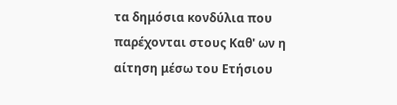τα δημόσια κονδύλια που παρέχονται στους Καθ' ων η αίτηση μέσω του Ετήσιου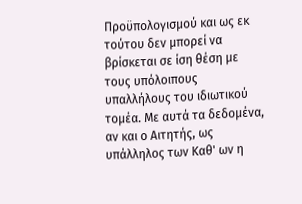Προϋπολογισμού και ως εκ τούτου δεν μπορεί να βρίσκεται σε ίση θέση με τους υπόλοιπους υπαλλήλους του ιδιωτικού τομέα. Με αυτά τα δεδομένα, αν και ο Αιτητής, ως υπάλληλος των Καθ' ων η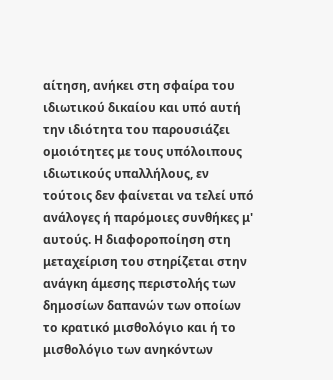αίτηση, ανήκει στη σφαίρα του ιδιωτικού δικαίου και υπό αυτή την ιδιότητα του παρουσιάζει ομοιότητες με τους υπόλοιπους ιδιωτικούς υπαλλήλους, εν τούτοις δεν φαίνεται να τελεί υπό ανάλογες ή παρόμοιες συνθήκες μ' αυτούς. Η διαφοροποίηση στη μεταχείριση του στηρίζεται στην ανάγκη άμεσης περιστολής των δημοσίων δαπανών των οποίων το κρατικό μισθολόγιο και ή το μισθολόγιο των ανηκόντων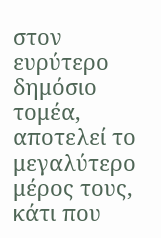στον ευρύτερο δημόσιο τομέα, αποτελεί το μεγαλύτερο μέρος τους, κάτι που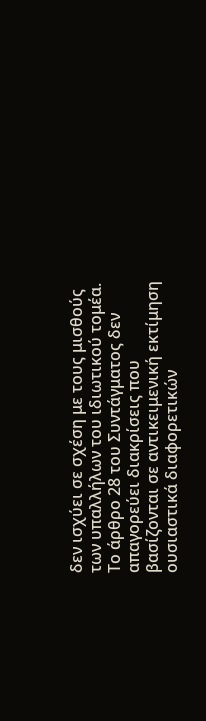δεν ισχύει σε σχέση με τους μισθούς των υπαλλήλων του ιδιωτικού τομέα. Το άρθρο 28 του Συντάγματος δεν απαγορεύει διακρίσεις που βασίζονται σε αντικειμενική εκτίμηση ουσιαστικά διαφορετικών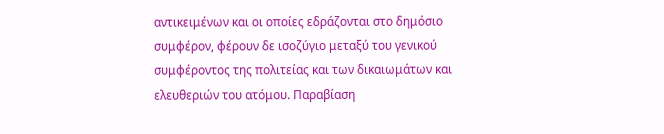αντικειμένων και οι οποίες εδράζονται στο δημόσιο συμφέρον, φέρουν δε ισοζύγιο μεταξύ του γενικού συμφέροντος της πολιτείας και των δικαιωμάτων και ελευθεριών του ατόμου. Παραβίαση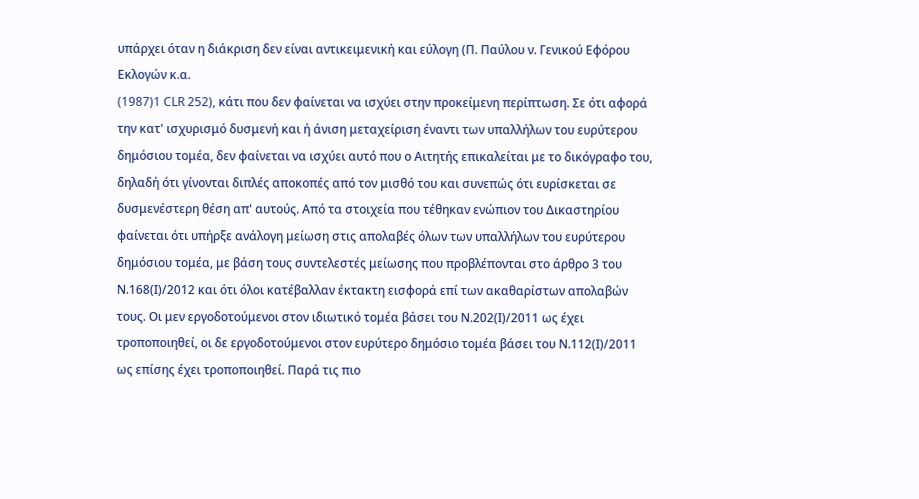υπάρχει όταν η διάκριση δεν είναι αντικειμενική και εύλογη (Π. Παύλου ν. Γενικού Εφόρου Εκλογών κ.α.
(1987)1 CLR 252), κάτι που δεν φαίνεται να ισχύει στην προκείμενη περίπτωση. Σε ότι αφορά την κατ' ισχυρισμό δυσμενή και ή άνιση μεταχείριση έναντι των υπαλλήλων του ευρύτερου δημόσιου τομέα, δεν φαίνεται να ισχύει αυτό που ο Αιτητής επικαλείται με το δικόγραφο του, δηλαδή ότι γίνονται διπλές αποκοπές από τον μισθό του και συνεπώς ότι ευρίσκεται σε δυσμενέστερη θέση απ' αυτούς. Από τα στοιχεία που τέθηκαν ενώπιον του Δικαστηρίου φαίνεται ότι υπήρξε ανάλογη μείωση στις απολαβές όλων των υπαλλήλων του ευρύτερου δημόσιου τομέα, με βάση τους συντελεστές μείωσης που προβλέπονται στο άρθρο 3 του Ν.168(Ι)/2012 και ότι όλοι κατέβαλλαν έκτακτη εισφορά επί των ακαθαρίστων απολαβών τους. Οι μεν εργοδοτούμενοι στον ιδιωτικό τομέα βάσει του Ν.202(Ι)/2011 ως έχει τροποποιηθεί, οι δε εργοδοτούμενοι στον ευρύτερο δημόσιο τομέα βάσει του Ν.112(Ι)/2011 ως επίσης έχει τροποποιηθεί. Παρά τις πιο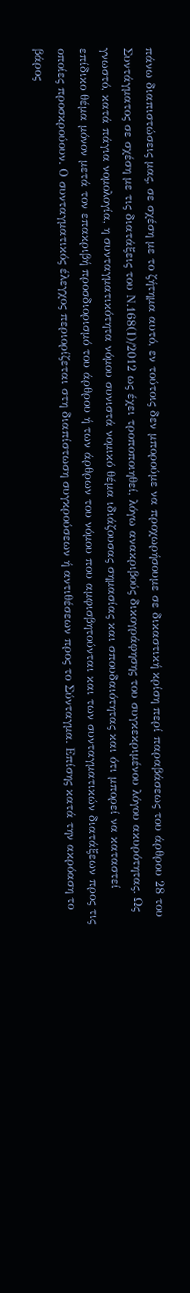πάνω διαπιστώσεις μας, σε σχέση με το ζήτημα αυτό, εν τούτοις δεν μπορούμε να προχωρήσουμε σε δικαστική κρίση περί παραβάσεως του άρθρου 28 του Συντάγματος σε σχέση με τις διατάξεις του Ν.168(Ι)/2012 ως έχει τροποποιηθεί, λόγω ανακριβούς δικογράφησης του συγκεκριμένου λόγου ακυρότητας. Ως γνωστό, κατά πάγια νομολογία, η συνταγματικότητα νόμου συνιστά νομικό θέμα ιδιάζουσας σημασίας και σπουδαιότητας και ότι μπορεί να καταστεί επίδικο θέμα μόνον μετά τον επακριβή προσδιορισμό του άρθρου ή των άρθρων του νόμου που αμφισβητούνται και των συνταγματικών διατάξεων προς τις οποίες προσκρούουν. Ο συνταγματικός έλεγχος περιορίζεται στη διαπίστωση συγκρούσεων ή αντιθέσεων προς το Σύνταγμα. Επίσης κατά την ακρόαση το βάρος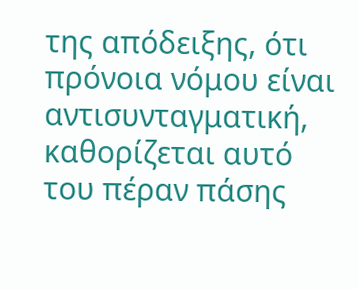της απόδειξης, ότι πρόνοια νόμου είναι αντισυνταγματική, καθορίζεται αυτό του πέραν πάσης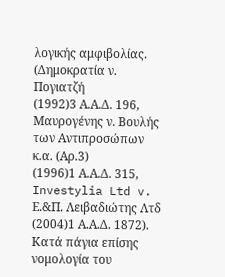λογικής αμφιβολίας. (Δημοκρατία ν. Πογιατζή
(1992)3 Α.Α.Δ. 196, Μαυρογένης ν. Βουλής των Αντιπροσώπων κ.α. (Αρ.3)
(1996)1 Α.Α.Δ. 315, Investylia Ltd v. Ε.&Π. Λειβαδιώτης Λτδ
(2004)1 Α.Α.Δ. 1872). Κατά πάγια επίσης νομολογία του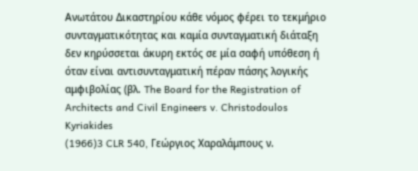Ανωτάτου Δικαστηρίου κάθε νόμος φέρει το τεκμήριο συνταγματικότητας και καμία συνταγματική διάταξη δεν κηρύσσεται άκυρη εκτός σε μία σαφή υπόθεση ή όταν είναι αντισυνταγματική πέραν πάσης λογικής αμφιβολίας (βλ. The Board for the Registration of Architects and Civil Engineers v. Christodoulos Kyriakides
(1966)3 CLR 540, Γεώργιος Χαραλάμπους ν.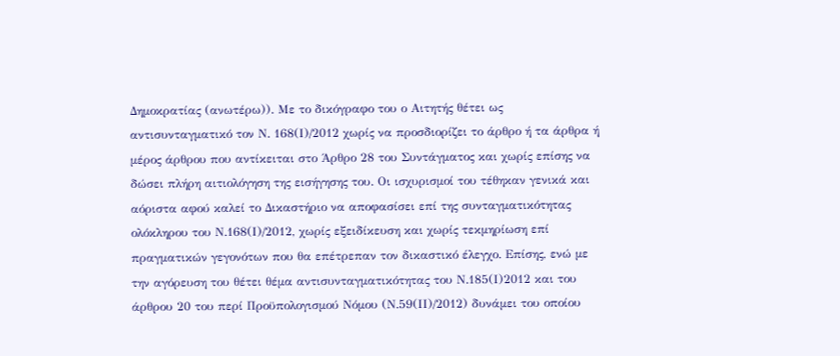Δημοκρατίας (ανωτέρω)). Με το δικόγραφο του ο Αιτητής θέτει ως αντισυνταγματικό τον Ν. 168(Ι)/2012 χωρίς να προσδιορίζει το άρθρο ή τα άρθρα ή μέρος άρθρου που αντίκειται στο Άρθρο 28 του Συντάγματος και χωρίς επίσης να δώσει πλήρη αιτιολόγηση της εισήγησης του. Οι ισχυρισμοί του τέθηκαν γενικά και αόριστα αφού καλεί το Δικαστήριο να αποφασίσει επί της συνταγματικότητας ολόκληρου του Ν.168(Ι)/2012, χωρίς εξειδίκευση και χωρίς τεκμηρίωση επί πραγματικών γεγονότων που θα επέτρεπαν τον δικαστικό έλεγχο. Επίσης, ενώ με την αγόρευση του θέτει θέμα αντισυνταγματικότητας του Ν.185(Ι)2012 και του άρθρου 20 του περί Προϋπολογισμού Νόμου (Ν.59(ΙΙ)/2012) δυνάμει του οποίου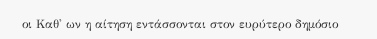οι Καθ' ων η αίτηση εντάσσονται στον ευρύτερο δημόσιο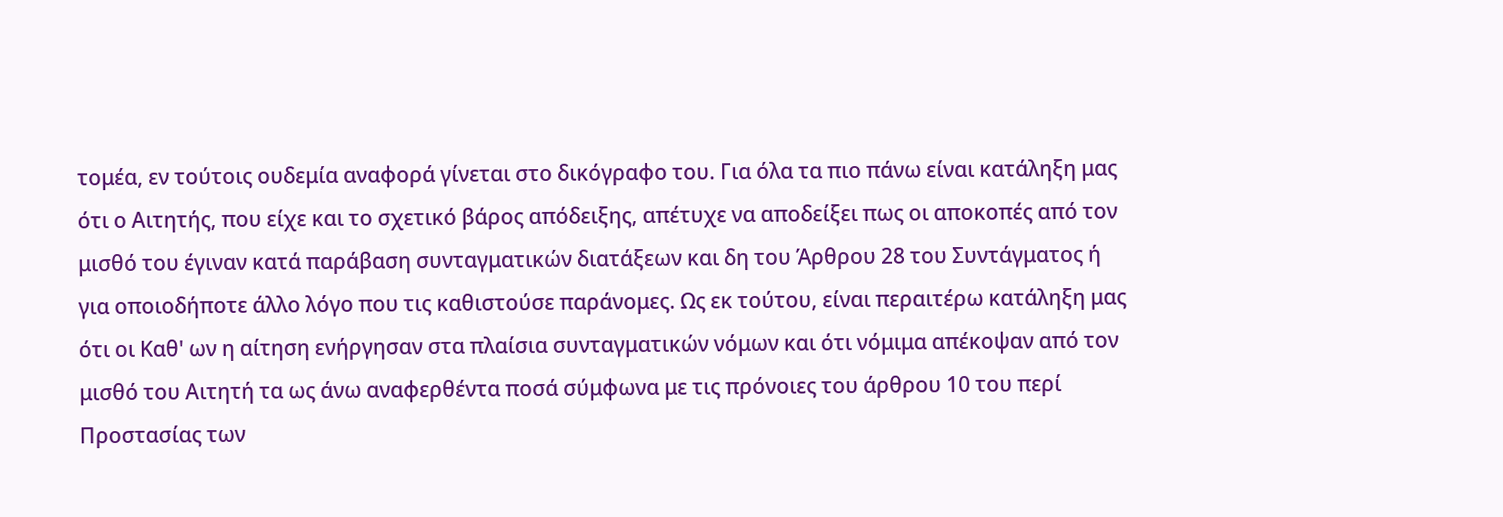τομέα, εν τούτοις ουδεμία αναφορά γίνεται στο δικόγραφο του. Για όλα τα πιο πάνω είναι κατάληξη μας ότι ο Αιτητής, που είχε και το σχετικό βάρος απόδειξης, απέτυχε να αποδείξει πως οι αποκοπές από τον μισθό του έγιναν κατά παράβαση συνταγματικών διατάξεων και δη του Άρθρου 28 του Συντάγματος ή για οποιοδήποτε άλλο λόγο που τις καθιστούσε παράνομες. Ως εκ τούτου, είναι περαιτέρω κατάληξη μας ότι οι Καθ' ων η αίτηση ενήργησαν στα πλαίσια συνταγματικών νόμων και ότι νόμιμα απέκοψαν από τον μισθό του Αιτητή τα ως άνω αναφερθέντα ποσά σύμφωνα με τις πρόνοιες του άρθρου 10 του περί Προστασίας των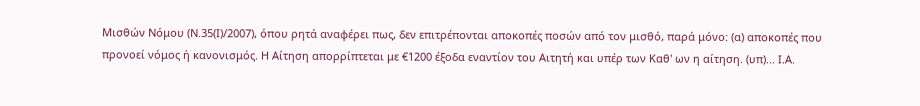Μισθών Νόμου (Ν.35(Ι)/2007), όπου ρητά αναφέρει πως, δεν επιτρέπονται αποκοπές ποσών από τον μισθό, παρά μόνο: (α) αποκοπές που προνοεί νόμος ή κανονισμός. Η Αίτηση απορρίπτεται με €1200 έξοδα εναντίον του Αιτητή και υπέρ των Καθ' ων η αίτηση. (υπ)... Ι.Α.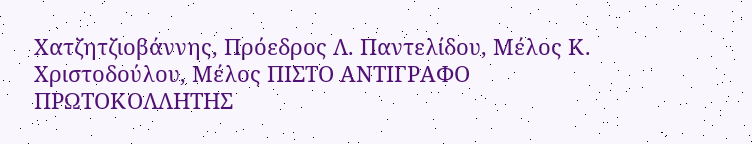Χατζητζιοβάννης, Πρόεδρος Λ. Παντελίδου, Μέλος Κ. Χριστοδούλου, Μέλος ΠΙΣΤΟ ΑΝΤΙΓΡΑΦΟ ΠΡΩΤΟΚΟΛΛΗΤΗΣ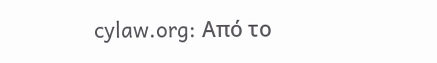cylaw.org: Από το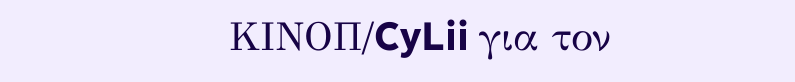ΚΙΝOΠ/CyLii για τον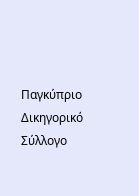Παγκύπριο Δικηγορικό Σύλλογο